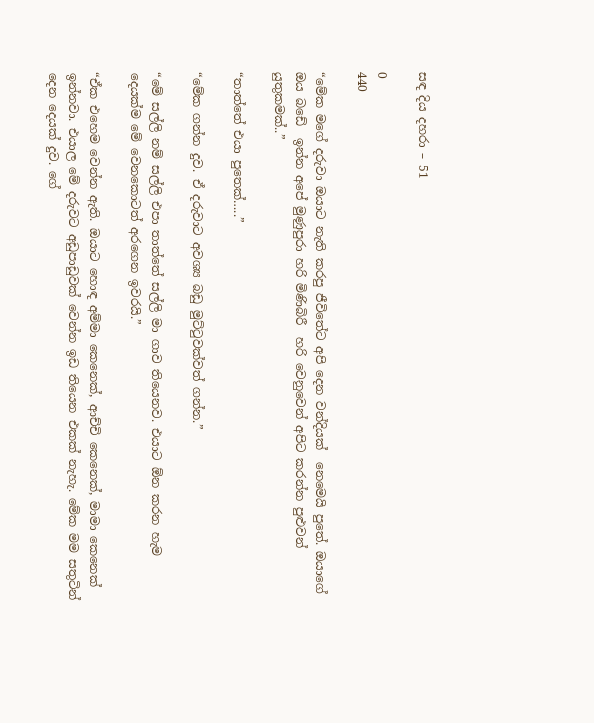සඳ දිය දහරා – 51

0
440

“මේක මගේ දරුවා ඔයාට නැති කරපු ජීවිතේට අපි දෙන වන්දියක්  නෙමෙයි පුතේ. ඔයාගේ ඔය බඩේ  ඉන්න අපේ මුණුපුරා හරි මිණිබිරී  හරි වෙනුවෙන් අපිට කරන්න පුළුවන් යුතුකමක්..”

“තාත්තේ එයා පුතෙක්…..”

“මේක ගන්න දුව. ඒ දරුවාට අවශ්‍ය බඩු මුට්ටුවක්වත් ගන්න.”

“මේ සල්ලි නම් සල්ලි එපා තාත්තේ සල්ලි මා ගාව තියෙනව. එයාට ඕන කරන හැම දෙයක්ම මේ වෙනකොටත් අරගෙන ඉවරයි.”

“ඒක එහෙම වෙන්න ඇති. ඔයාට හොඳ අම්මා කෙනෙක්, ආච්චි කෙනෙක්, මාමා කෙනෙක් ඉන්නවා. එයාල මේ දරුවට අඩුපාඩුවක් වෙන්න ඉඩ තියෙන එකක් නැහැ. මේක මම සතුටින් දෙන දෙයක් දුව. ගේ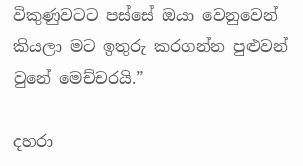විකුණුවටට පස්සේ ඔයා වෙනුවෙන් කියලා මට ඉතුරු කරගන්න පුළුවන් වුනේ මෙච්චරයි.”

දහරා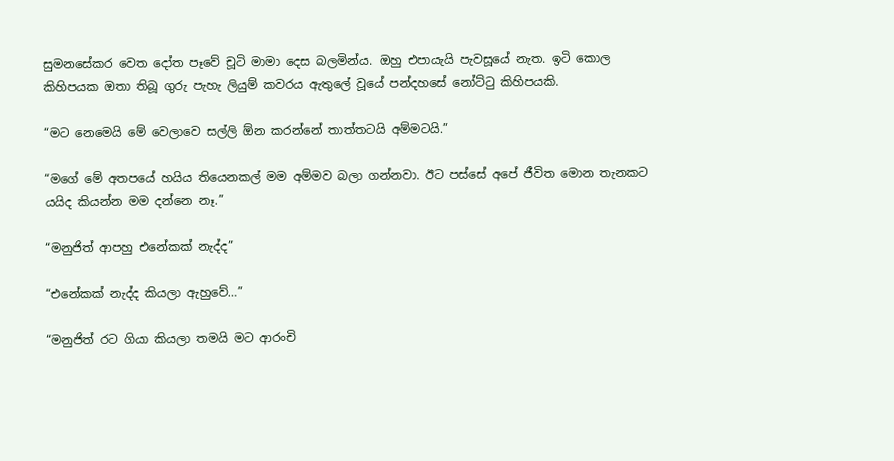සුමනසේකර වෙත දෝත පෑවේ චූටි මාමා දෙස බලමින්ය. ඔහු එපායැයි පැවසූයේ නැත. ඉටි කොල කිහිපයක ඔතා තිබූ ගුරු පැහැ ලියුම් කවරය ඇතුලේ වූයේ පන්දහසේ නෝට්ටු කිහිපයකි.

“මට නෙමෙයි මේ වෙලාවෙ සල්ලි ඕන කරන්නේ තාත්තටයි අම්මටයි.”

“මගේ මේ අතපයේ හයිය තියෙනකල් මම අම්මව බලා ගන්නවා. ඊට පස්සේ අපේ ජීවිත මොන තැනකට යයිද කියන්න මම දන්නෙ නෑ.”

“මනුජිත් ආපහු එනේකක් නැද්ද”

“එනේකක් නැද්ද කියලා ඇහුවේ…”

“මනුජිත් රට ගියා කියලා තමයි මට ආරංචි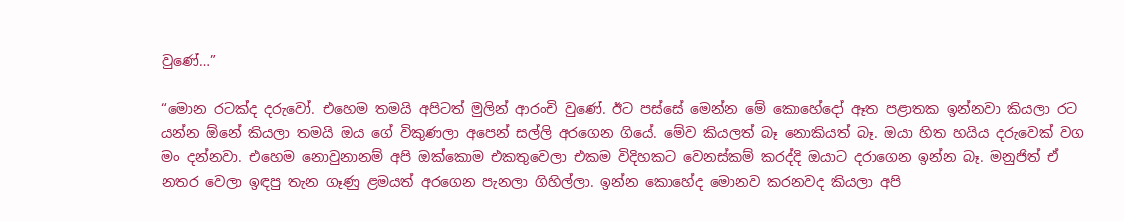වුණේ…”

“මොන රටක්ද දරුවෝ. එහෙම තමයි අපිටත් මුලින් ආරංචි වුණේ. ඊට පස්සේ මෙන්න මේ කොහේදෝ ඈත පළාතක ඉන්නවා කියලා රට යන්න ඕනේ කියලා තමයි ඔය ගේ විකුණලා අපෙන් සල්ලි අරගෙන ගියේ. මේව කියලත් බෑ නොකියත් බෑ. ඔයා හිත හයිය දරුවෙක් වග මං දන්නවා. එහෙම නොවුනානම් අපි ඔක්කොම එකතුවෙලා එකම විදිහකට වෙනස්කම් කරද්දි ඔයාට දරාගෙන ඉන්න බෑ. මනුජිත් ඒ නතර වෙලා ඉඳපු තැන ගෑණු ළමයත් අරගෙන පැනලා ගිහිල්ලා. ඉන්න කොහේද මොනව කරනවද කියලා අපි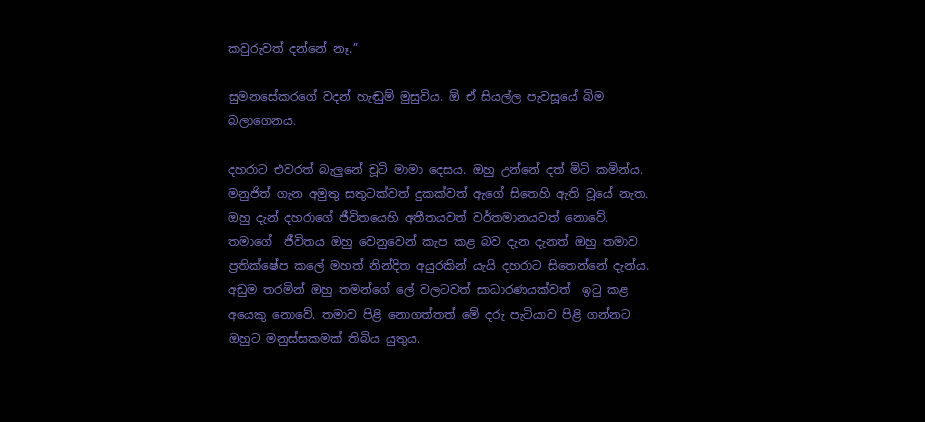කවුරුවත් දන්නේ නෑ.”

සුමනසේකරගේ වදන් හැඬුම් මුසුවිය. ඕ ඒ සියල්ල පැවසූයේ බිම බලාගෙනය.

දහරාට එවරත් බැලුනේ චූටි මාමා දෙසය. ඔහු උන්නේ දත් මිටි කමින්ය. මනුජිත් ගැන අමුතු සතුටක්වත් දුකක්වත් ඇගේ සිතෙහි ඇති වූයේ නැත. ඔහු දැන් දහරාගේ ජීවිතයෙහි අතීතයවත් වර්තමානයවත් නොවේ. තමාගේ  ජීවිතය ඔහු වෙනුවෙන් කැප කළ බව දැන දැනත් ඔහු තමාව ප්‍රතික්ෂේප කලේ මහත් නින්දිත අයුරකින් යැයි දහරාට සිතෙන්නේ දැන්ය. අඩුම තරමින් ඔහු තමන්ගේ ලේ වලටවත් සාධාරණයක්වත්  ඉටු කළ අයෙකු නොවේ. තමාව පිළි නොගත්තත් මේ දරු පැටියාව පිළි ගන්නට ඔහුට මනුස්සකමක් තිබිය යුතුය.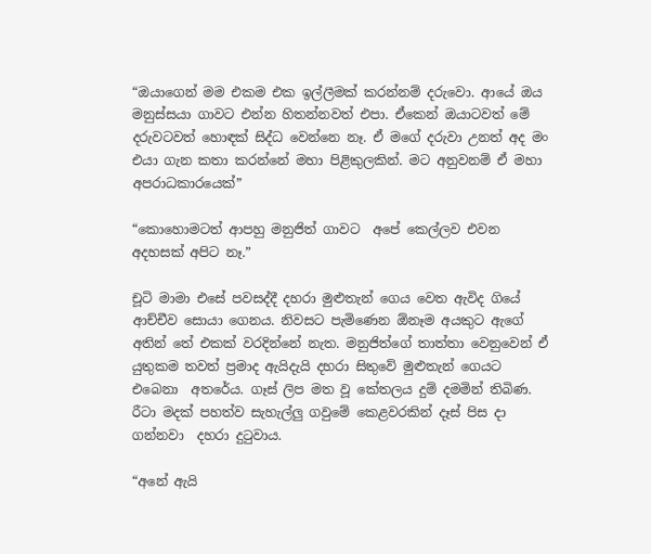“ඔයාගෙන් මම එකම එක ඉල්ලීමක් කරන්නම් දරුවො. ආයේ ඔය මනුස්සයා ගාවට එන්න හිතන්නවත් එපා. ඒකෙන් ඔයාටවත් මේ දරුවටවත් හොඳක් සිද්ධ වෙන්නෙ නෑ. ඒ මගේ දරුවා උනත් අද මං එයා ගැන කතා කරන්නේ මහා පිළිකුලකින්. මට අනුවනම් ඒ මහා අපරාධකාරයෙක්”

“කොහොමටත් ආපහු මනුජිත් ගාවට  අපේ කෙල්ලව එවන අදහසක් අපිට නෑ.”

චූටි මාමා එසේ පවසද්දී දහරා මුළුතැන් ගෙය වෙත ඇවිද ගියේ ආච්චීව සොයා ගෙනය. නිවසට පැමිණෙන ඕනෑම අයකුට ඇගේ අතින් තේ එකක් වරදින්නේ නැත. මනුජිත්ගේ තාත්තා වෙනුවෙන් ඒ යුතුකම තවත් ප්‍රමාද ඇයිදැයි දහරා සිතුවේ මුළුතැන් ගෙයට එබෙනා  අතරේය. ගෑස් ලිප මත වූ කේතලය දුම් දමමින් තිබිණ. රීටා මදක් පහත්ව සැහැල්ලු ගවුමේ කෙළවරකින් දෑස් පිස දා ගන්නවා  දහරා දුටුවාය.

“අනේ ඇයි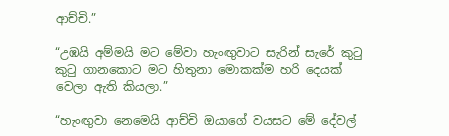ආච්චි.”

“උඹයි අම්මයි මට මේවා හැංඟුවාට සැරින් සැරේ කුටු කුටු ගානකොට මට හිතුනා මොකක්ම හරි දෙයක් වෙලා ඇති කියලා.”

“හැංඟුවා නෙමෙයි ආච්චි ඔයාගේ වයසට මේ දේවල්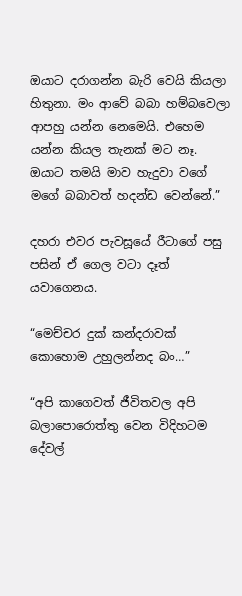ඔයාට දරාගන්න බැරි වෙයි කියලා හිතුනා. මං ආවේ බබා හම්බවෙලා ආපහු යන්න නෙමෙයි. එහෙම යන්න කියල තැනක් මට නෑ. ඔයාට තමයි මාව හැදුවා වගේ මගේ බබාවත් හදන්ඩ වෙන්නේ.”

දහරා එවර පැවසූයේ රීටාගේ පසු පසින් ඒ ගෙල වටා දෑත් යවාගෙනය.

“මෙච්චර දුක් කන්දරාවක් කොහොම උහුලන්නද බං…”

“අපි කාගෙවත් ජීවිතවල අපි බලාපොරොත්තු වෙන විදිහටම දේවල්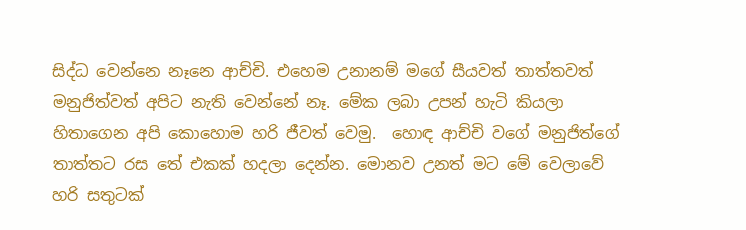සිද්ධ වෙන්නෙ නෑනෙ ආච්චි. එහෙම උනානම් මගේ සීයවත් තාත්තවත් මනුජිත්වත් අපිට නැති වෙන්නේ නෑ. මේක ලබා උපන් හැටි කියලා හිතාගෙන අපි කොහොම හරි ජීවත් වෙමු.  හොඳ ආච්චි වගේ මනුජිත්ගේ තාත්තට රස තේ එකක් හදලා දෙන්න. මොනව උනත් මට මේ වෙලාවේ හරි සතුටක්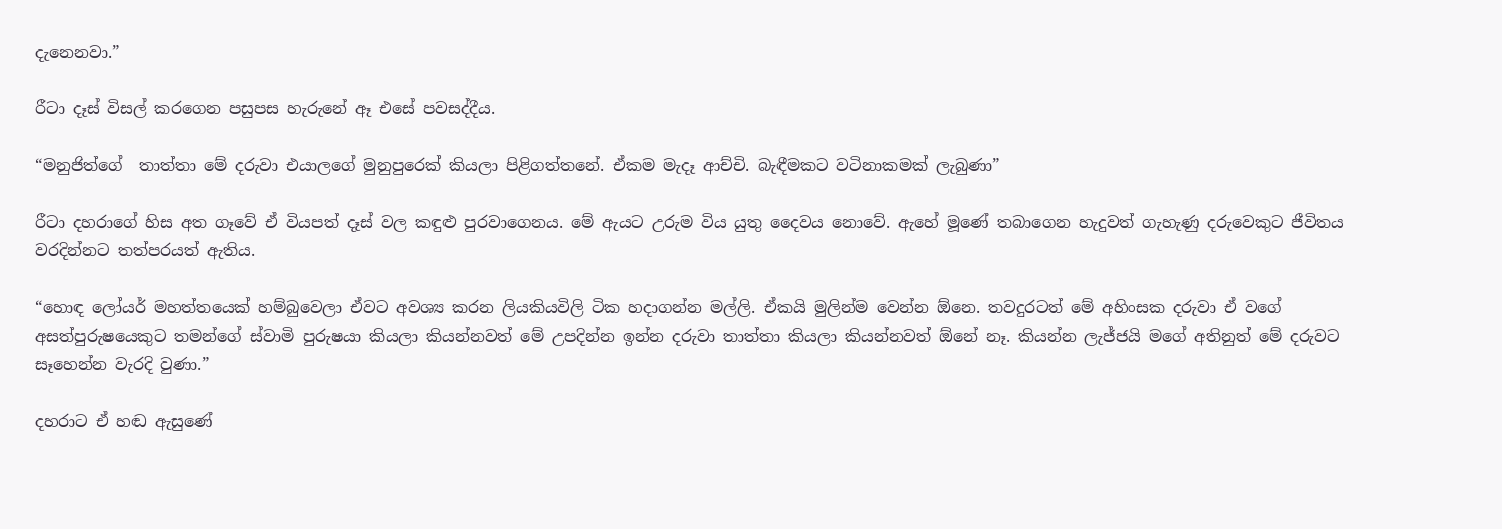දැනෙනවා.”

රීටා දෑස් විසල් කරගෙන පසුපස හැරුනේ ඈ එසේ පවසද්දීය.

“මනුජිත්ගේ  තාත්තා මේ දරුවා එයාලගේ මුනුපුරෙක් කියලා පිළිගත්තනේ. ඒකම මැදෑ ආච්චි. බැඳීමකට වටිනාකමක් ලැබුණා”

රීටා දහරාගේ හිස අත ගෑවේ ඒ වියපත් දෑස් වල කඳුළු පුරවාගෙනය. මේ ඇයට උරුම විය යුතු දෛවය නොවේ. ඇහේ මූණේ තබාගෙන හැදුවත් ගැහැණු දරුවෙකුට ජීවිතය වරදින්නට තත්පරයත් ඇතිය.

“හොඳ ලෝයර් මහත්තයෙක් හම්බුවෙලා ඒවට අවශ්‍ය කරන ලියකියවිලි ටික හදාගන්න මල්ලි. ඒකයි මුලින්ම වෙන්න ඕනෙ. තවදුරටත් මේ අහිංසක දරුවා ඒ වගේ අසත්පුරුෂයෙකුට තමන්ගේ ස්වාමි පුරුෂයා කියලා කියන්නවත් මේ උපදින්න ඉන්න දරුවා තාත්තා කියලා කියන්නවත් ඕනේ නෑ. කියන්න ලැජ්ජයි මගේ අතිනුත් මේ දරුවට සෑහෙන්න වැරදි වුණා.”

දහරාට ඒ හඬ ඇසුණේ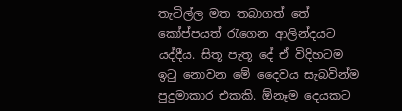තැටිල්ල මත තබාගත් තේ කෝප්පයත් රැගෙන ආලින්දයට යද්දීය. සිතූ පැතූ දේ ඒ විදිහටම ඉටු නොවන මේ දෛවය සැබවින්ම පුදුමාකාර එකකි. ඕනෑම දෙයකට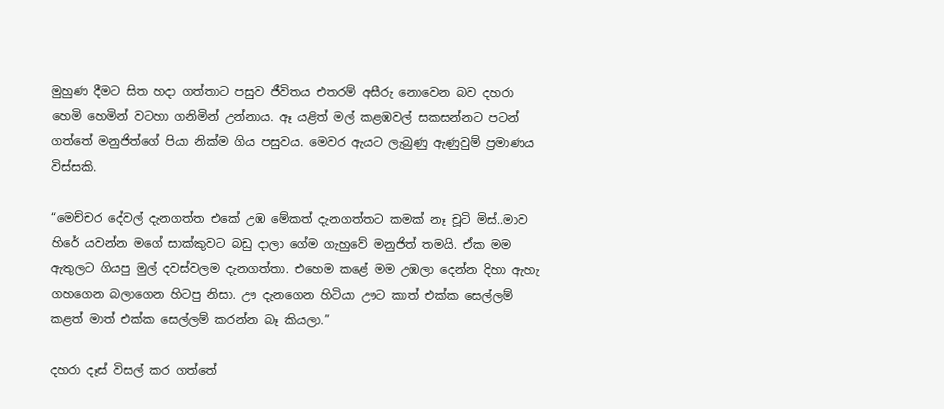මුහුණ දීමට සිත හදා ගත්තාට පසුව ජීවිතය එතරම් අසීරු නොවෙන බව දහරා හෙමි හෙමින් වටහා ගනිමින් උන්නාය. ඈ යළිත් මල් කළඹවල් සකසන්නට පටන් ගත්තේ මනුජිත්ගේ පියා නික්ම ගිය පසුවය. මෙවර ඇයට ලැබුණු ඇණුවුම් ප්‍රමාණය විස්සකි.

“මෙච්චර දේවල් දැනගත්ත එකේ උඹ මේකත් දැනගත්තට කමක් නෑ චූටි මිස්..මාව හිරේ යවන්න මගේ සාක්කුවට බඩු දාලා ගේම ගැහුවේ මනුජිත් තමයි. ඒක මම ඇතුලට ගියපු මුල් දවස්වලම දැනගත්තා. එහෙම කළේ මම උඹලා දෙන්න දිහා ඇහැ ගහගෙන බලාගෙන හිටපු නිසා. ඌ දැනගෙන හිටියා ඌට කාත් එක්ක සෙල්ලම් කළත් මාත් එක්ක සෙල්ලම් කරන්න බෑ කියලා.”

දහරා දෑස් විසල් කර ගත්තේ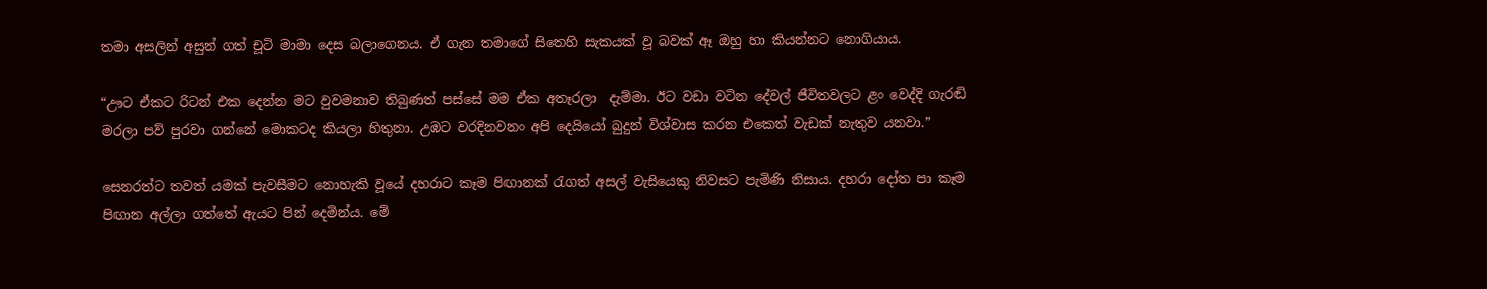තමා අසලින් අසුන් ගත් චූටි මාමා දෙස බලාගෙනය. ඒ ගැන තමාගේ සිතෙහි සැකයක් වූ බවක් ඈ ඔහු හා කියන්නට නොගියාය.

“ඌට ඒකට රිටන් එක දෙන්න මට වුවමනාව තිබුණත් පස්සේ මම ඒක අතෑරලා  දැම්මා. ඊට වඩා වටින දේවල් ජීවිතවලට ළං වෙද්දි ගැරඬි මරලා පව් පුරවා ගන්නේ මොකටද කියලා හිතුනා. උඹට වරදිනවනං අපි දෙයියෝ බුදුන් විශ්වාස කරන එකෙත් වැඩක් නැතුව යනවා.”

සෙනරත්ට තවත් යමක් පැවසීමට නොහැකි වූයේ දහරාට කෑම පිඟානක් රැගත් අසල් වැසියෙකු නිවසට පැමිණි නිසාය. දහරා දෝත පා කෑම පිඟාන අල්ලා ගත්තේ ඇයට පින් දෙමින්ය. මේ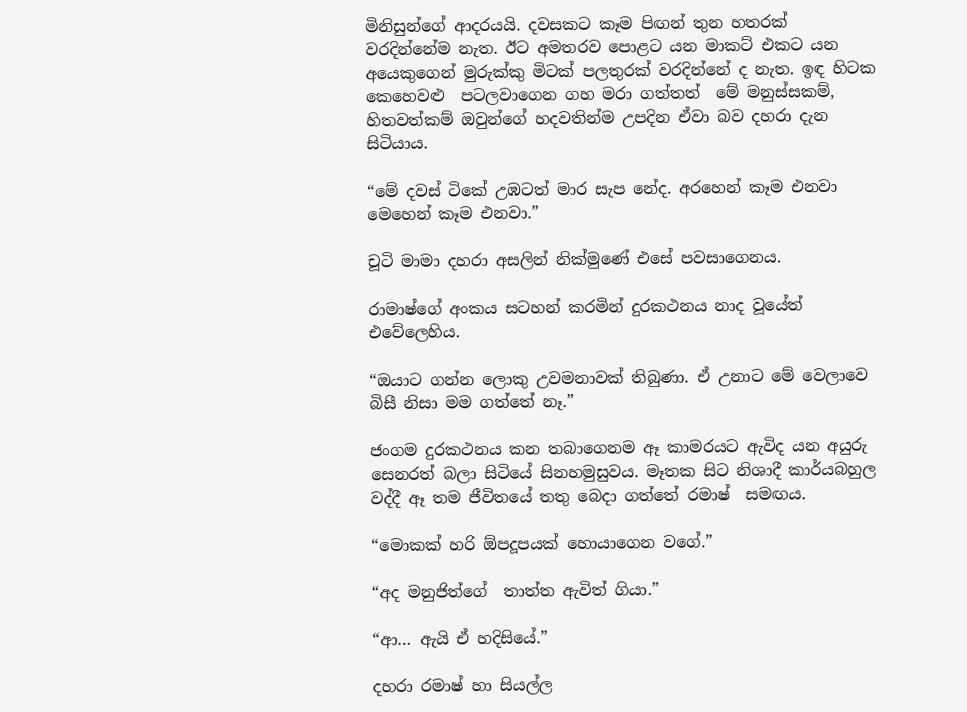මිනිසුන්ගේ ආදරයයි. දවසකට කෑම පිඟන් තුන හතරක් වරදින්නේම නැත. ඊට අමතරව පොළට යන මාකට් එකට යන අයෙකුගෙන් මුරුක්කු මිටක් පලතුරක් වරදින්නේ ද නැත. ඉඳ හිටක කෙහෙවළු  පටලවාගෙන ගහ මරා ගත්තත්  මේ මනුස්සකම්, හිතවත්කම් ඔවුන්ගේ හදවතින්ම උපදින ඒවා බව දහරා දැන සිටියාය.

“මේ දවස් ටිකේ උඹටත් මාර සැප නේද. අරහෙන් කෑම එනවා මෙහෙන් කෑම එනවා.”

චූටි මාමා දහරා අසලින් නික්මුණේ එසේ පවසාගෙනය.

රාමාෂ්ගේ අංකය සටහන් කරමින් දුරකථනය නාද වූයේත් එවේලෙහිය.

“ඔයාට ගන්න ලොකු උවමනාවක් තිබුණා. ඒ උනාට මේ වෙලාවෙ බිසී නිසා මම ගත්තේ නෑ.”

ජංගම දුරකථනය කන තබාගෙනම ඈ කාමරයට ඇවිද යන අයුරු සෙනරත් බලා සිටියේ සිනහමුසුවය. මෑතක සිට නිශාදී කාර්යබහුල වද්දී ඈ තම ජීවිතයේ තතු බෙදා ගත්තේ රමාෂ්  සමඟය.

“මොකක් හරි ඕපදූපයක් හොයාගෙන වගේ.”

“අද මනුජිත්ගේ  තාත්ත ඇවිත් ගියා.”

“ආ… ඇයි ඒ හදිසියේ.”

දහරා රමාෂ් හා සියල්ල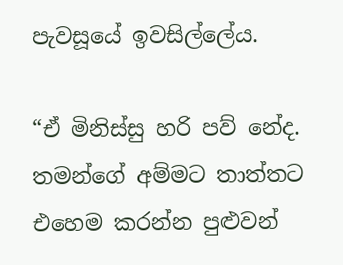පැවසූයේ ඉවසිල්ලේය.

“ඒ මිනිස්සු හරි පව් නේද. තමන්ගේ අම්මට තාත්තට එහෙම කරන්න පුළුවන්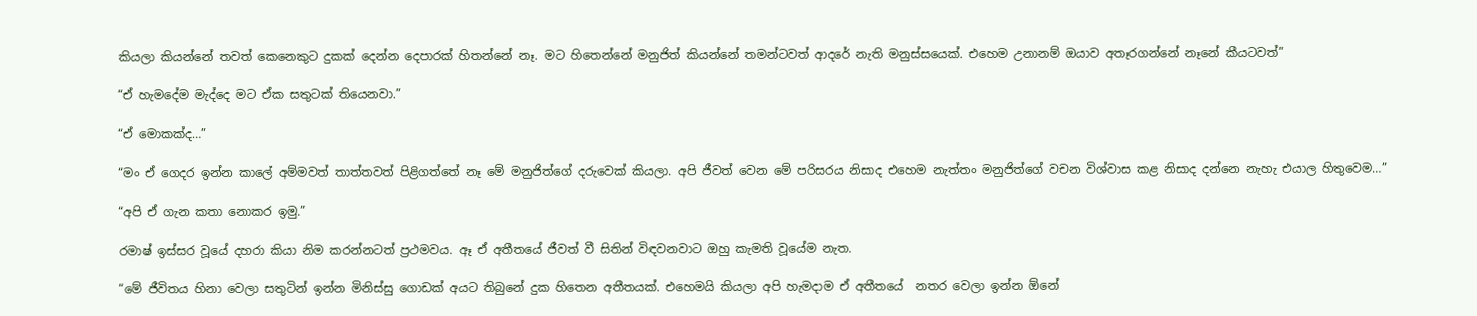කියලා කියන්නේ තවත් කෙනෙකුට දුකක් දෙන්න දෙපාරක් හිතන්නේ නෑ. මට හිතෙන්නේ මනුජිත් කියන්නේ තමන්ටවත් ආදරේ නැති මනුස්සයෙක්. එහෙම උනානම් ඔයාව අතෑරගන්නේ නෑනේ කීයටවත්”

“ඒ හැමදේම මැද්දෙ මට ඒක සතුටක් තියෙනවා.”

“ඒ මොකක්ද…”

“මං ඒ ගෙදර ඉන්න කාලේ අම්මවත් තාත්තවත් පිළිගත්තේ නෑ මේ මනුජිත්ගේ දරුවෙක් කියලා. අපි ජීවත් වෙන මේ පරිසරය නිසාද එහෙම නැත්තං මනුජිත්ගේ වචන විශ්වාස කළ නිසාද දන්නෙ නැහැ එයාල හිතුවෙම…”

“අපි ඒ ගැන කතා නොකර ඉමු.”

රමාෂ් ඉස්සර වූයේ දහරා කියා නිම කරන්නටත් ප්‍රථමවය. ඈ ඒ අතීතයේ ජීවත් වී සිතින් විඳවනවාට ඔහු කැමති වූයේම නැත.

“මේ ජීවිතය හිනා වෙලා සතුටින් ඉන්න මිනිස්සු ගොඩක් අයට තිබුනේ දුක හිතෙන අතීතයක්. එහෙමයි කියලා අපි හැමදාම ඒ අතීතයේ  නතර වෙලා ඉන්න ඕනේ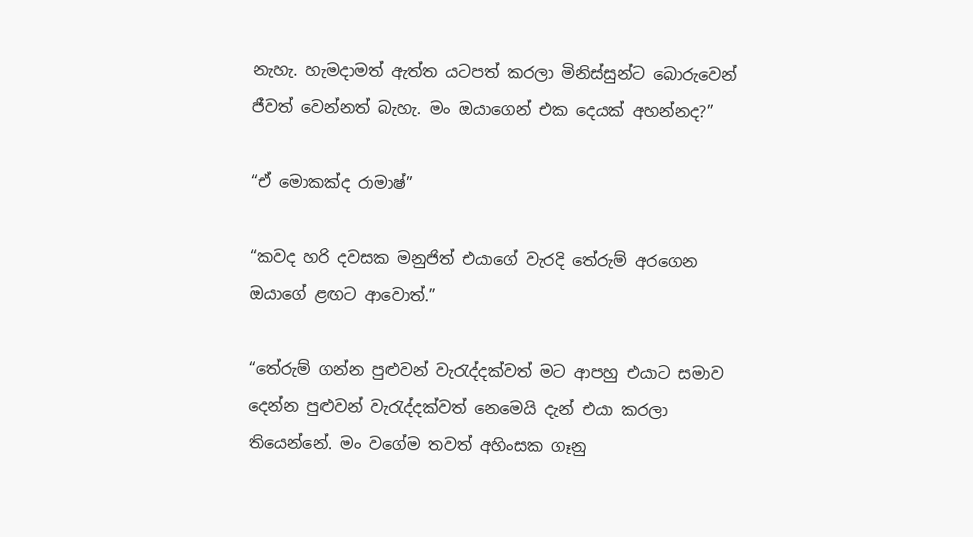නැහැ. හැමදාමත් ඇත්ත යටපත් කරලා මිනිස්සුන්ට බොරුවෙන් ජීවත් වෙන්නත් බැහැ. මං ඔයාගෙන් එක දෙයක් අහන්නද?”

“ඒ මොකක්ද රාමාෂ්”

“කවද හරි දවසක මනුජිත් එයාගේ වැරදි තේරුම් අරගෙන ඔයාගේ ළඟට ආවොත්.”

“තේරුම් ගන්න පුළුවන් වැරැද්දක්වත් මට ආපහු එයාට සමාව දෙන්න පුළුවන් වැරැද්දක්වත් නෙමෙයි දැන් එයා කරලා තියෙන්නේ. මං වගේම තවත් අහිංසක ගෑනු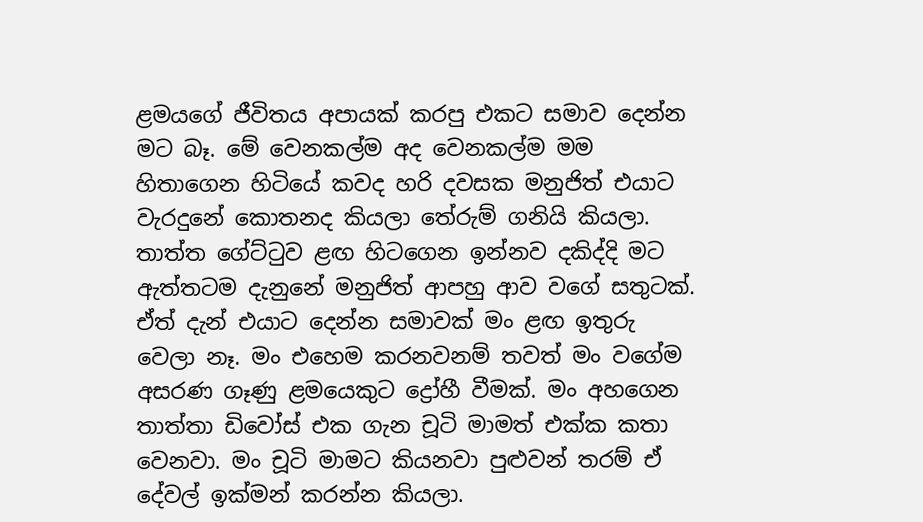ළමයගේ ජීවිතය අපායක් කරපු එකට සමාව දෙන්න මට බෑ. මේ වෙනකල්ම අද වෙනකල්ම මම හිතාගෙන හිටියේ කවද හරි දවසක මනුජිත් එයාට වැරදුනේ කොතනද කියලා තේරුම් ගනියි කියලා. තාත්ත ගේට්ටුව ළඟ හිටගෙන ඉන්නව දකිද්දි මට ඇත්තටම දැනුනේ මනුජිත් ආපහු ආව වගේ සතුටක්. ඒත් දැන් එයාට දෙන්න සමාවක් මං ළඟ ඉතුරු වෙලා නෑ. මං එහෙම කරනවනම් තවත් මං වගේම අසරණ ගෑණු ළමයෙකුට ද්‍රෝහී වීමක්. මං අහගෙන තාත්තා ඩිවෝස් එක ගැන චූටි මාමත් එක්ක කතා වෙනවා. මං චූටි මාමට කියනවා පුළුවන් තරම් ඒ දේවල් ඉක්මන් කරන්න කියලා.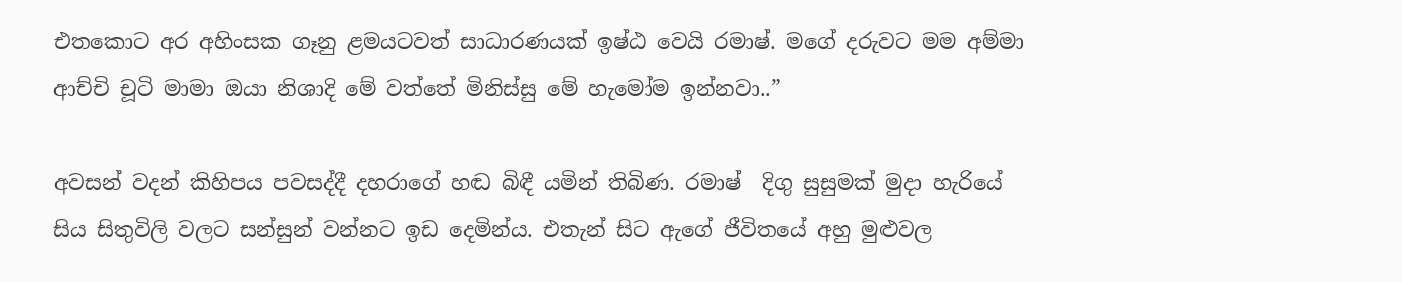එතකොට අර අහිංසක ගෑනු ළමයටවත් සාධාරණයක් ඉෂ්ඨ වෙයි රමාෂ්. මගේ දරුවට මම අම්මා ආච්චි චූටි මාමා ඔයා නිශාදි මේ වත්තේ මිනිස්සු මේ හැමෝම ඉන්නවා..”

අවසන් වදන් කිහිපය පවසද්දී දහරාගේ හඬ බිඳී යමින් තිබිණ. රමාෂ්  දිගු සුසුමක් මුදා හැරියේ සිය සිතුවිලි වලට සන්සුන් වන්නට ඉඩ දෙමින්ය. එතැන් සිට ඇගේ ජීවිතයේ අහු මුළුවල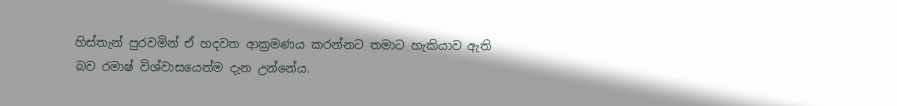හිස්තැන් පුරවමින් ඒ හදවත ආක්‍රමණය කරන්නට තමාට හැකියාව ඇති බව රමාෂ් විශ්වාසයෙන්ම දැන උන්නේය.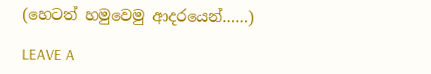(හෙටත් හමුවෙමු ආදරයෙන්……)

LEAVE A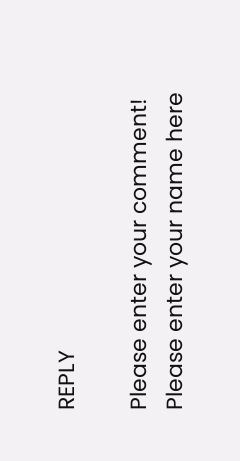REPLY

Please enter your comment!
Please enter your name here